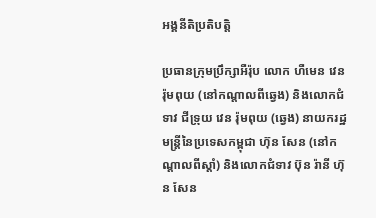អង្គនីតិប្រតិបត្តិ

ប្រធានក្រុមប្រឹក្សាអឺរ៉ុប លោក ហឺមេន វេន រ៉ុមពុយ (នៅកណ្តាលពីឆ្វេង) និងលោកជំទាវ ជីទ្រុយ វេន រ៉ុមពុយ (ឆ្វេង) នាយករដ្ឋមន្រ្តីនៃប្រទេសកម្ពុជា ហ៊ុន សែន (នៅកណ្តាលពីស្តាំ) និងលោកជំទាវ ប៊ុន រ៉ានី ហ៊ុន សែន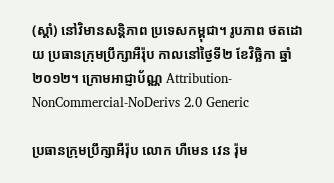(ស្តាំ) នៅវិមានសន្តិភាព ប្រទេសកម្ពុជា។ រូបភាព ថតដោយ ប្រធានក្រុមប្រឹក្សាអឺរ៉ុប កាលនៅថ្ងៃទី២ ខែវិច្ឆិកា ឆ្នាំ២០១២។ ក្រោមអាជ្ញាប័ណ្ណ Attribution-NonCommercial-NoDerivs 2.0 Generic

ប្រធានក្រុមប្រឹក្សាអឺរ៉ុប លោក ហឺមេន វេន រ៉ុម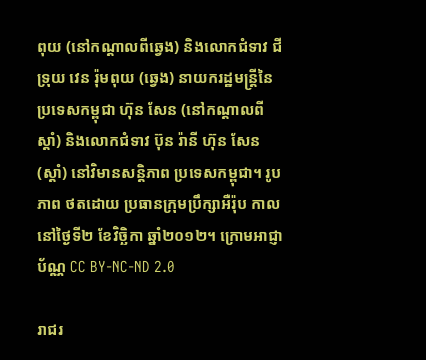ពុយ (នៅកណ្តាលពីឆ្វេង) និងលោកជំទាវ ជីទ្រុយ វេន រ៉ុមពុយ (ឆ្វេង) នាយករដ្ឋមន្រ្តីនៃប្រទេសកម្ពុជា ហ៊ុន សែន (នៅកណ្តាលពីស្តាំ) និងលោកជំទាវ ប៊ុន រ៉ានី ហ៊ុន សែន (ស្តាំ) នៅវិមានសន្តិភាព ប្រទេសកម្ពុជា។ រូបភាព ថតដោយ ប្រធានក្រុមប្រឹក្សាអឺរ៉ុប កាលនៅថ្ងៃទី២ ខែវិច្ឆិកា ឆ្នាំ២០១២។ ក្រោមអាជ្ញាប័ណ្ណ CC BY-NC-ND 2.0

រាជរ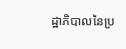ដ្ឋាភិបាលនៃប្រ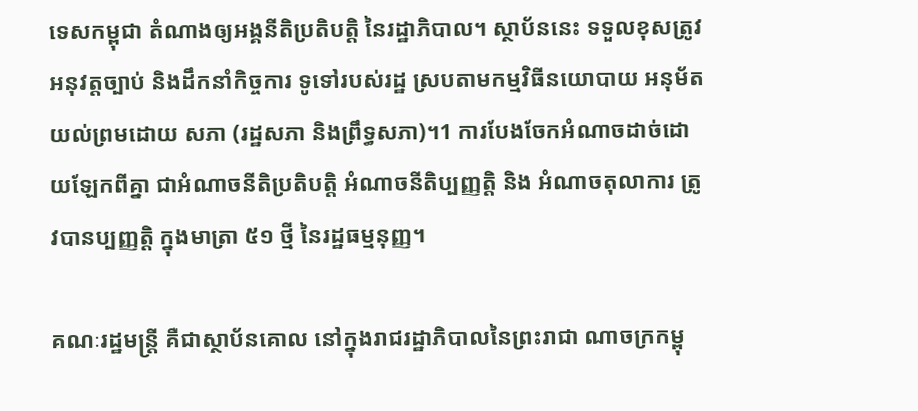ទេសកម្ពុជា តំណាងឲ្យអង្គនីតិប្រតិបត្តិ នៃរដ្ឋាភិបាល។ ស្ថាប័ននេះ ទទួលខុសត្រូវអនុវត្តច្បាប់ និងដឹកនាំកិច្ចការ ទូទៅរបស់រដ្ឋ ស្របតាមកម្មវិធីនយោបាយ អនុម័តយល់ព្រមដោយ សភា (រដ្ឋសភា និងព្រឹទ្ធសភា)។1 ការបែងចែកអំណាចដាច់ដោយឡែកពីគ្នា ជាអំណាចនីតិប្រតិបត្តិ អំណាចនីតិប្បញ្ញត្តិ និង អំណាចតុលាការ ត្រូវបានប្បញ្ញត្តិ ក្នុងមាត្រា ៥១ ថ្មី នៃរដ្ឋធម្មនុញ្ញ។

គណៈរដ្ឋមន្រ្តី គឺជាស្ថាប័នគោល នៅក្នុងរាជរដ្ឋាភិបាលនៃព្រះរាជា ណាចក្រកម្ពុ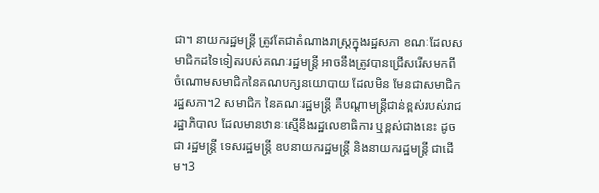ជា។ នាយករដ្ឋមន្រ្តី ត្រូវតែជាតំណាងរាស្រ្តក្នុងរដ្ឋសភា ខណៈដែលសមាជិកដទៃទៀតរបស់គណៈរដ្ឋមន្រ្តី អាចនឹងត្រូវបានជ្រើសរើសមកពីចំណោមសមាជិកនៃគណបក្សនយោបាយ ដែលមិន មែនជាសមាជិករដ្ឋសភា។2 សមាជិក នៃគណៈរដ្ឋមន្ត្រី គឺបណ្តាមន្ត្រីជាន់ខ្ពស់របស់រាជរដ្ឋាភិបាល ដែលមានឋានៈស្មើនឹងរដ្ឋលេខាធិការ ឬខ្ពស់ជាងនេះ ដូចជា រដ្ឋមន្ត្រី ទេសរដ្ឋមន្ត្រី ឧបនាយករដ្ឋមន្ត្រី និងនាយករដ្ឋមន្ត្រី ជាដើម។3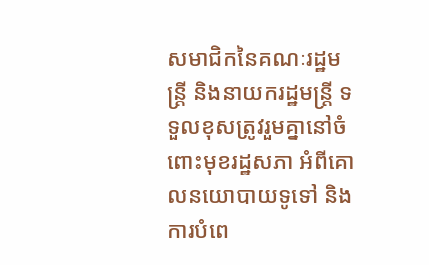សមាជិកនៃគណៈរដ្ឋមន្ត្រី និងនាយករដ្ឋមន្ត្រី ទទួលខុសត្រូវរួមគ្នានៅចំពោះមុខរដ្ឋសភា អំពីគោលនយោបាយទូទៅ និងការបំពេ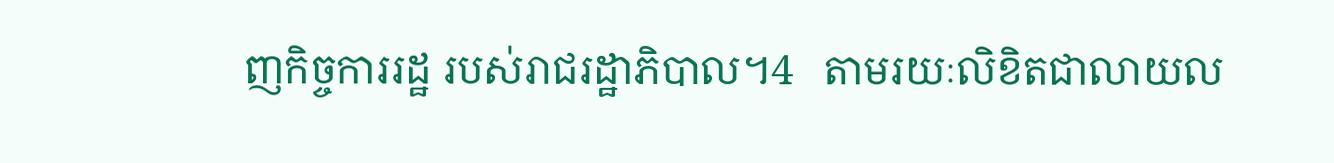ញកិច្ចការរដ្ឋ របស់រាជរដ្ឋាភិបាល។4   តាមរយៈលិខិតជាលាយល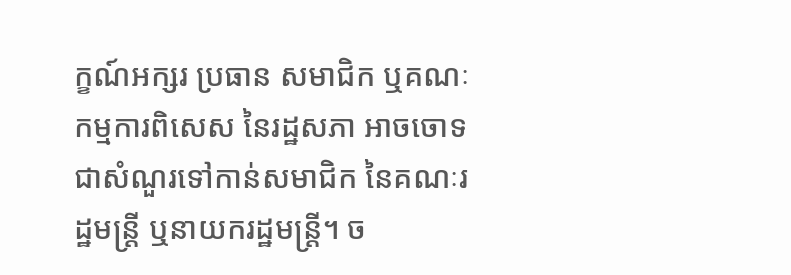ក្ខណ៍អក្សរ ប្រធាន សមាជិក ឬគណៈកម្មការពិសេស នៃរដ្ឋសភា អាចចោទជាសំណួរទៅកាន់សមាជិក នៃគណៈរដ្ឋមន្ត្រី ឬនាយករដ្ឋមន្ត្រី។ ច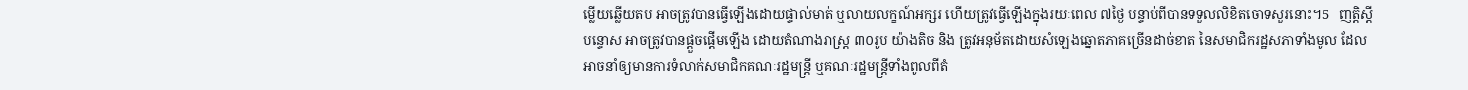ម្លើយឆ្លើយតប អាចត្រូវបានធ្វើឡើងដោយផ្ទាល់មាត់ ឬលាយលក្ខណ៍អក្សរ ហើយត្រូវធ្វើឡើងក្នុងរយៈពេល ៧ថ្ងៃ បន្ទាប់ពីបានទទួលលិខិតចោទសួរនោះ។5   ញត្តិស្តីបន្ទោស អាចត្រូវបានផ្តួចផ្តើមឡើង ដោយតំណាងរាស្ត្រ ៣០រូប យ៉ាងតិច និង ត្រូវអនុម័តដោយសំឡេងឆ្នោតភាគច្រើនដាច់ខាត នៃសមាជិករដ្ឋសភាទាំងមូល ដែលអាចនាំឲ្យមានការទំលាក់សមាជិកគណៈរដ្ឋមន្ត្រី ឬគណៈរដ្ឋមន្ត្រីទាំងពូលពីតំ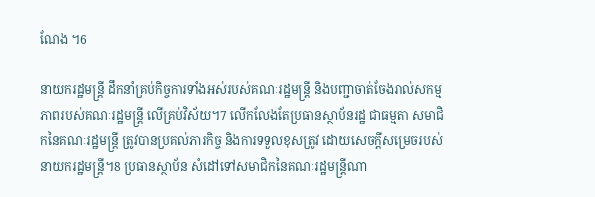ណែង ។6

នាយករដ្ឋមន្ត្រី ដឹកនាំគ្រប់កិច្ចការទាំងអស់របស់គណៈរដ្ឋមន្ត្រី និងបញ្ជាចាត់ចែងរាល់សកម្មភាពរបស់គណៈរដ្ឋមន្ត្រី លើគ្រប់វិស័យ។7 លើកលែងតែប្រធានស្ថាប័នរដ្ឋ ជាធម្មតា សមាជិកនៃគណៈរដ្ឋមន្ត្រី ត្រូវបានប្រគល់ភារកិច្ច និងការទទួលខុសត្រូវ ដោយសេចក្តីសម្រេចរបស់នាយករដ្ឋមន្ត្រី។8 ប្រធានស្ថាប័ន សំដៅទៅសមាជិកនៃគណៈរដ្ឋមន្ត្រីណា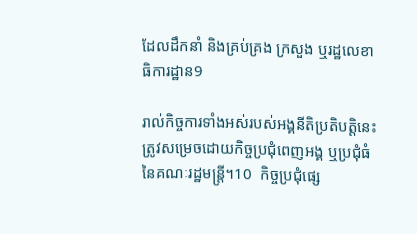ដែលដឹកនាំ និងគ្រប់គ្រង ក្រសួង ឬរដ្ឋលេខាធិការដ្ឋាន9

រាល់កិច្ចការទាំងអស់របស់អង្គនីតិប្រតិបត្តិនេះ ត្រូវសម្រេចដោយកិច្ចប្រជុំពេញអង្គ ឬប្រជុំធំ នៃគណៈរដ្ឋមន្ត្រី។10  កិច្ចប្រជុំផ្សេ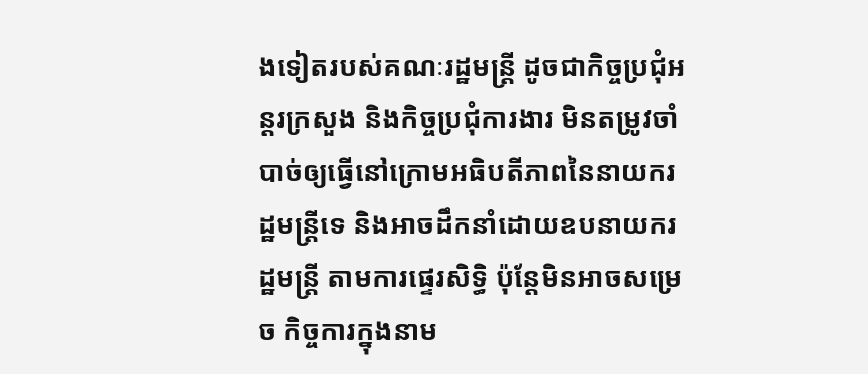ងទៀតរបស់គណៈរដ្ឋមន្ត្រី ដូចជាកិច្ចប្រជុំអន្តរក្រសួង និងកិច្ចប្រជុំការងារ មិនតម្រូវចាំបាច់ឲ្យធ្វើនៅក្រោមអធិបតីភាពនៃនាយករដ្ឋមន្ត្រីទេ និងអាចដឹកនាំដោយឧបនាយករដ្ឋមន្ត្រី តាមការផ្ទេរសិទ្ធិ ប៉ុន្តែមិនអាចសម្រេច កិច្ចការក្នុងនាម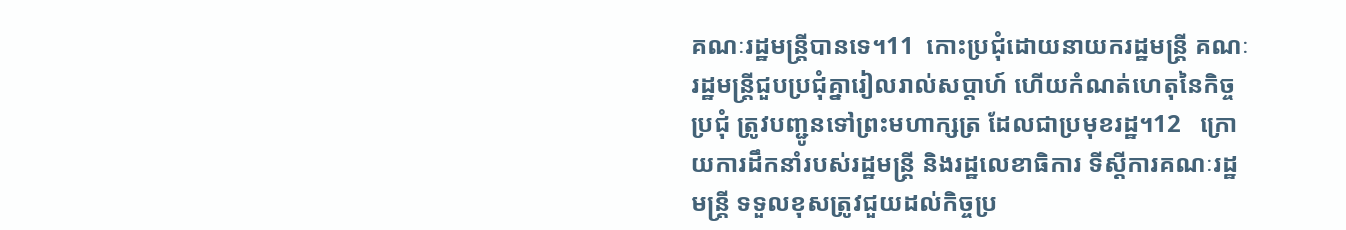គណៈរដ្ឋមន្ត្រីបានទេ។11  កោះប្រជុំដោយនាយករដ្ឋមន្ត្រី គណៈរដ្ឋមន្ត្រីជួបប្រជុំគ្នារៀលរាល់សប្តាហ៍ ហើយកំណត់ហេតុនៃកិច្ចប្រជុំ ត្រូវបញ្ជូនទៅព្រះមហាក្សត្រ ដែលជាប្រមុខរដ្ឋ។12   ក្រោយការដឹកនាំរបស់រដ្ឋមន្ត្រី និងរដ្ឋលេខាធិការ ទីស្តីការគណៈរដ្ឋមន្ត្រី ទទួលខុសត្រូវជួយដល់កិច្ចប្រ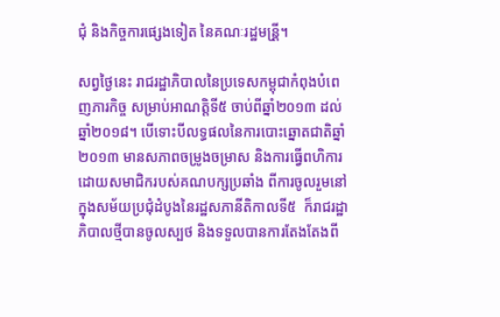ជុំ និងកិច្ចការផ្សេងទៀត នៃគណៈរដ្ឋមន្រី្ត។

សព្វថ្ងៃនេះ រាជរដ្ឋាភិបាលនៃប្រទេសកម្ពុជាកំពុងបំពេញភារកិច្ច សម្រាប់អាណត្តិទី៥ ចាប់ពីឆ្នាំ២០១៣ ដល់ឆ្នាំ២០១៨។ បើទោះបីលទ្ធផលនៃការបោះឆ្នោតជាតិឆ្នាំ២០១៣ មានសភាពចម្រូងចម្រាស និងការធ្វើពហិការដោយសមាជិករបស់គណបក្សប្រឆាំង ពីការចូលរួមនៅក្នុងសម័យប្រជុំដំបូងនៃរដ្ឋសភានីតិកាលទី៥  ក៏រាជរដ្ឋាភិបាលថ្មីបានចូលស្បថ និងទទួលបានការតែងតែងពី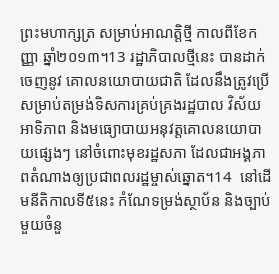ព្រះមហាក្សត្រ សម្រាប់អាណត្តិថ្មី កាលពីខែកញ្ញា ឆ្នាំ២០១៣។13 រដ្ឋាភិបាលថ្មីនេះ បានដាក់ចេញនូវ គោលនយោបាយជាតិ ដែលនឹងត្រូវប្រើសម្រាប់តម្រង់ទិសការគ្រប់គ្រងរដ្ឋបាល វិស័យអាទិភាព និងមធ្យោបាយអនុវត្តគោលនយោបាយផ្សេងៗ នៅចំពោះមុខរដ្ឋសភា ដែលជាអង្គភាពតំណាងឲ្យប្រជាពលរដ្ឋម្ចាស់ឆ្នោត។14  នៅដើមនីតិកាលទី៥នេះ កំណែទម្រង់ស្ថាប័ន និងច្បាប់មួយចំនួ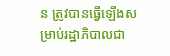ន ត្រូវបានធ្វើឡើងសម្រាប់រដ្ឋាភិបាលជា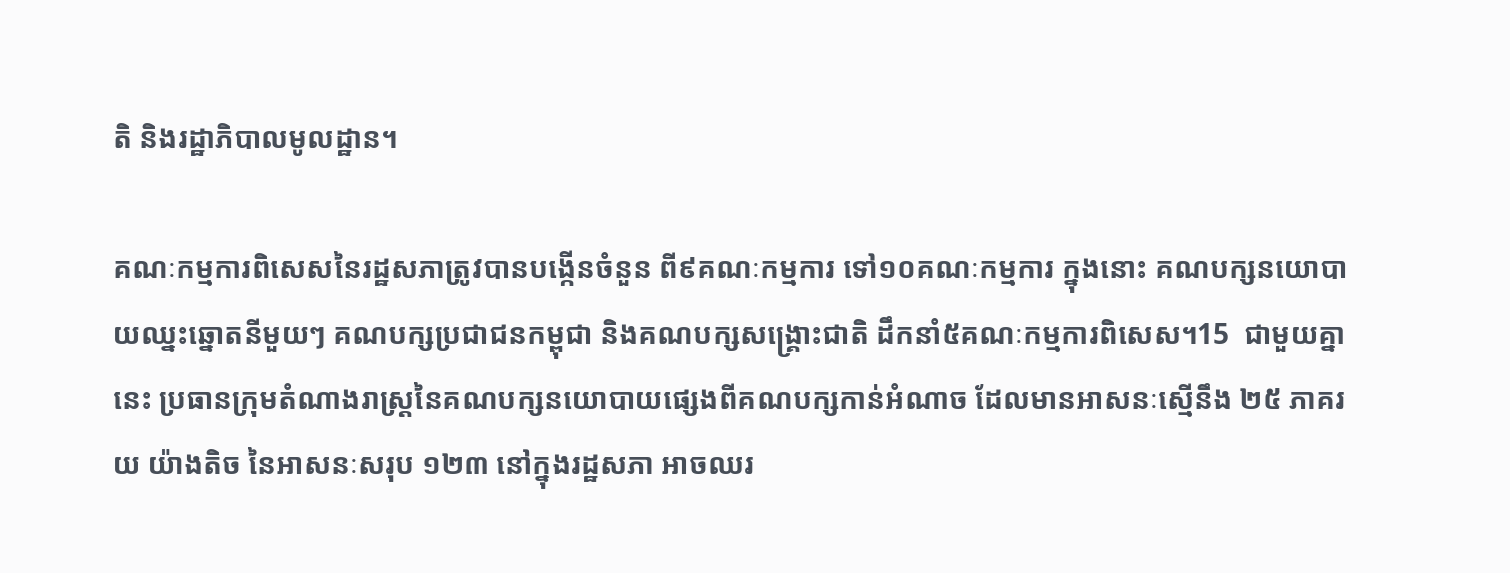តិ និងរដ្ឋាភិបាលមូលដ្ឋាន។

គណៈកម្មការពិសេសនៃរដ្ឋសភាត្រូវបានបង្កើនចំនួន ពី៩គណៈកម្មការ ទៅ១០គណៈកម្មការ ក្នុងនោះ គណបក្សនយោបាយឈ្នះឆ្នោតនីមួយៗ គណបក្សប្រជាជនកម្ពុជា និងគណបក្សសង្គ្រោះជាតិ ដឹកនាំ៥គណៈកម្មការពិសេស។15  ជាមួយគ្នានេះ ប្រធានក្រុមតំណាងរាស្ត្រនៃគណបក្សនយោបាយផ្សេងពីគណបក្សកាន់អំណាច ដែលមានអាសនៈស្មើនឹង ២៥ ភាគរយ យ៉ាងតិច នៃអាសនៈសរុប ១២៣ នៅក្នុងរដ្ឋសភា អាចឈរ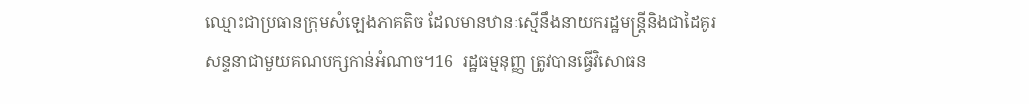ឈ្មោះជាប្រធានក្រុមសំឡេងភាគតិច ដែលមានឋានៈស្មើនឹងនាយករដ្ឋមន្ត្រីនិងជាដៃគូរសន្ទនាជាមួយគណបក្សកាន់អំណាច។16  រដ្ឋធម្មនុញ្ញ ត្រូវបានធ្វើវិសោធន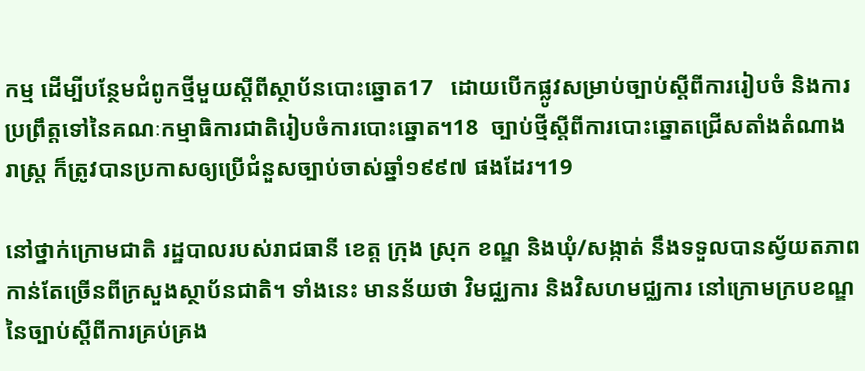កម្ម ដើម្បីបន្ថែមជំពូកថ្មីមួយស្តីពីស្ថាប័នបោះឆ្នោត17   ដោយបើកផ្លូវសម្រាប់ច្បាប់ស្តីពីការរៀបចំ និងការប្រព្រឹត្តទៅនៃគណៈកម្មាធិការជាតិរៀបចំការបោះឆ្នោត។18  ច្បាប់ថ្មីស្តីពីការបោះឆ្នោតជ្រើសតាំងតំណាងរាស្ត្រ ក៏ត្រូវបានប្រកាសឲ្យប្រើជំនួសច្បាប់ចាស់ឆ្នាំ១៩៩៧ ផងដែរ។19

នៅថ្នាក់ក្រោមជាតិ រដ្ឋបាលរបស់រាជធានី ខេត្ត ក្រុង ស្រុក ខណ្ឌ និងឃុំ/សង្កាត់ នឹងទទួលបានស្វ័យតភាពកាន់តែច្រើនពីក្រសួងស្ថាប័នជាតិ។ ទាំងនេះ មានន័យថា វិមជ្ឈការ និងវិសហមជ្ឈការ នៅក្រោមក្របខណ្ឌនៃច្បាប់ស្តីពីការគ្រប់គ្រង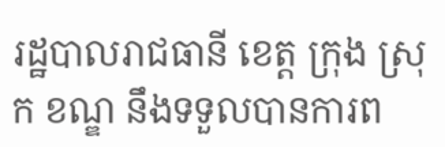រដ្ឋបាលរាជធានី ខេត្ត ក្រុង ស្រុក ខណ្ឌ នឹងទទួលបានការព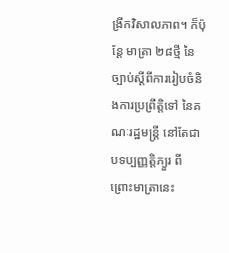ង្រីកវិសាលភាព។ ក៏ប៉ុន្តែ មាត្រា ២៨ថ្មី នៃ ច្បាប់ស្តីពីការរៀបចំនិងការប្រព្រឹត្តិទៅ នៃគណៈរដ្ឋមន្ត្រី នៅតែជាបទប្បញ្ញត្តិភ្យួរ ពីព្រោះមាត្រានេះ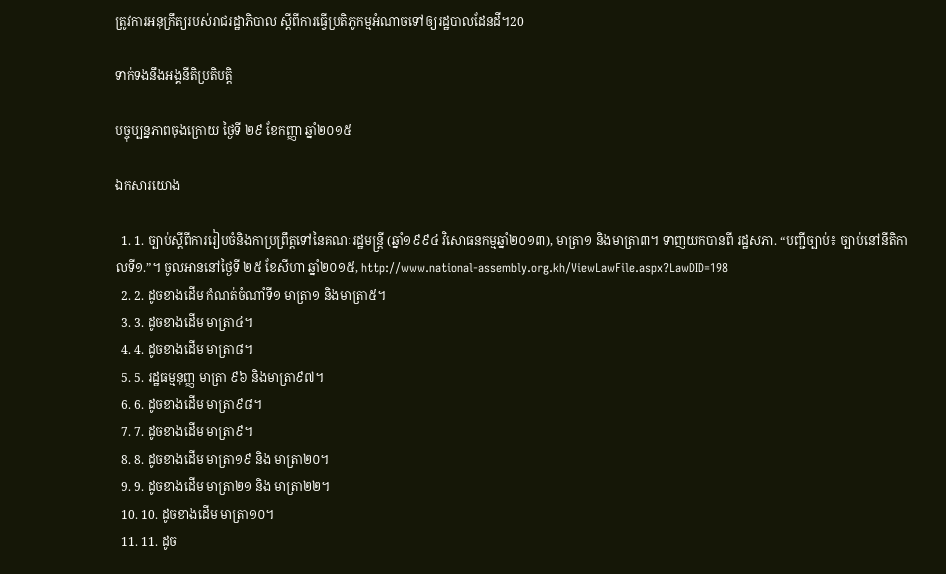ត្រូវការអនុក្រឹត្យរបស់រាជរដ្ឋាភិបាល ស្តីពីការធ្វើប្រតិភូកម្មអំណាចទៅឲ្យរដ្ឋបាលដែនដី។20

ទាក់ទងនឹងអង្គនីតិប្រតិបត្តិ

បច្ចុប្បន្នភាពចុងក្រោយ ថ្ងៃទី ២៩ ខែកញ្ញា ឆ្នាំ២០១៥

ឯកសារយោង

  1. 1. ច្បាប់ស្តីពីការរៀបចំនិងកាប្រព្រឹត្តទៅនៃគណៈរដ្ឋមន្រ្តី (ឆ្នាំ១៩៩៤ វិសោធនកម្មឆ្នាំ២០១៣), មាត្រា១ និងមាត្រា៣។ ទាញយកបានពី រដ្ឋសភា. “បញ្ជីច្បាប់៖ ច្បាប់នៅនីតិកាលទី១.”។ ចូលអាននៅថ្ងៃទី ២៥ ខែសីហា ឆ្នាំ២០១៥, http://www.national-assembly.org.kh/ViewLawFile.aspx?LawDID=198
  2. 2. ដូចខាងដើម កំណត់ចំណាំទី១ មាត្រា១ និងមាត្រា៥។
  3. 3. ដូចខាងដើម មាត្រា៤។
  4. 4. ដូចខាងដើម មាត្រា៨។
  5. 5. រដ្ឋធម្មនុញ្ញ មាត្រា ៩៦ និងមាត្រា៩៧។
  6. 6. ដូចខាងដើម មាត្រា៩៨។
  7. 7. ដូចខាងដើម មាត្រា៩។
  8. 8. ដូចខាងដើម មាត្រា១៩ និង មាត្រា២០។
  9. 9. ដូចខាងដើម មាត្រា២១ និង មាត្រា២២។
  10. 10. ដូចខាងដើម មាត្រា១០។
  11. 11. ដូច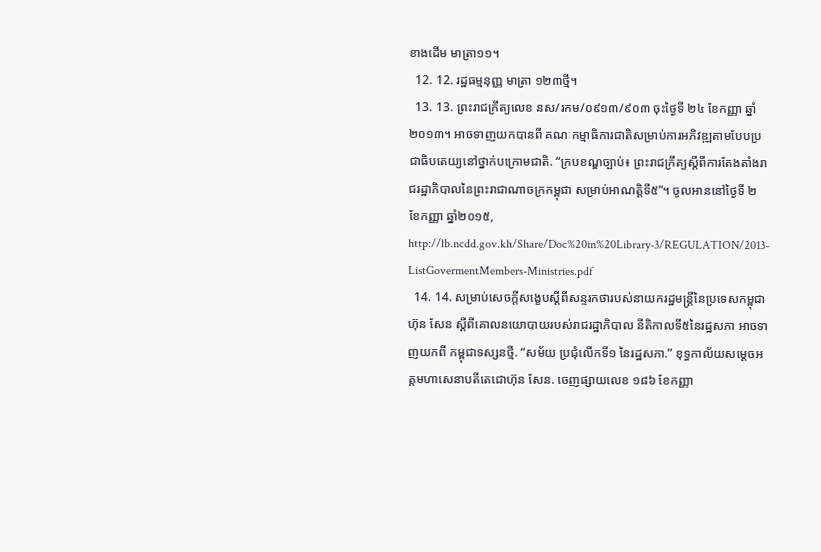ខាងដើម មាត្រា១១។
  12. 12. រដ្ឋធម្មនុញ្ញ មាត្រា ១២៣ថ្មី។
  13. 13. ព្រះរាជក្រឹត្យលេខ នស/រកម/០៩១៣/៩០៣ ចុះថ្ងៃទី ២៤ ខែកញ្ញា ឆ្នាំ២០១៣។ អាចទាញយកបានពី គណៈកម្មាធិការជាតិសម្រាប់ការអភិវឌ្ឍតាមបែបប្រជាធិបតេយ្យនៅថ្នាក់បក្រោមជាតិ. “ក្របខណ្ឌច្បាប់៖ ព្រះរាជក្រឹត្យស្តីពីការតែងតាំងរាជរដ្ឋាភិបាលនៃព្រះរាជាណាចក្រកម្ពុជា សម្រាប់អាណត្តិទី៥”។ ចូលអាននៅថ្ងៃទី ២ ខែកញ្ញា ឆ្នាំ២០១៥, http://lb.ncdd.gov.kh/Share/Doc%20in%20Library-3/REGULATION/2013-ListGovermentMembers-Ministries.pdf
  14. 14. សម្រាប់សេចក្តីសង្ខេបស្តីពីសន្ទរកថារបស់នាយករដ្ឋមន្រ្តីនៃប្រទេសកម្ពុជា ហ៊ុន សែន ស្តីពីគោលនយោបាយរបស់រាជរដ្ឋាភិបាល នីតិកាលទី៥នៃរដ្ឋសភា អាចទាញយកពី កម្ពុជាទស្សនថ្មី. “សម័យ ប្រជុំលើកទី១ នៃរដ្ឋសភា.” ខុទ្ធកាល័យសម្តេចអគ្គមហាសេនាបតីតេជោហ៊ុន សែន. ចេញផ្សាយលេខ ១៨៦ ខែកញ្ញា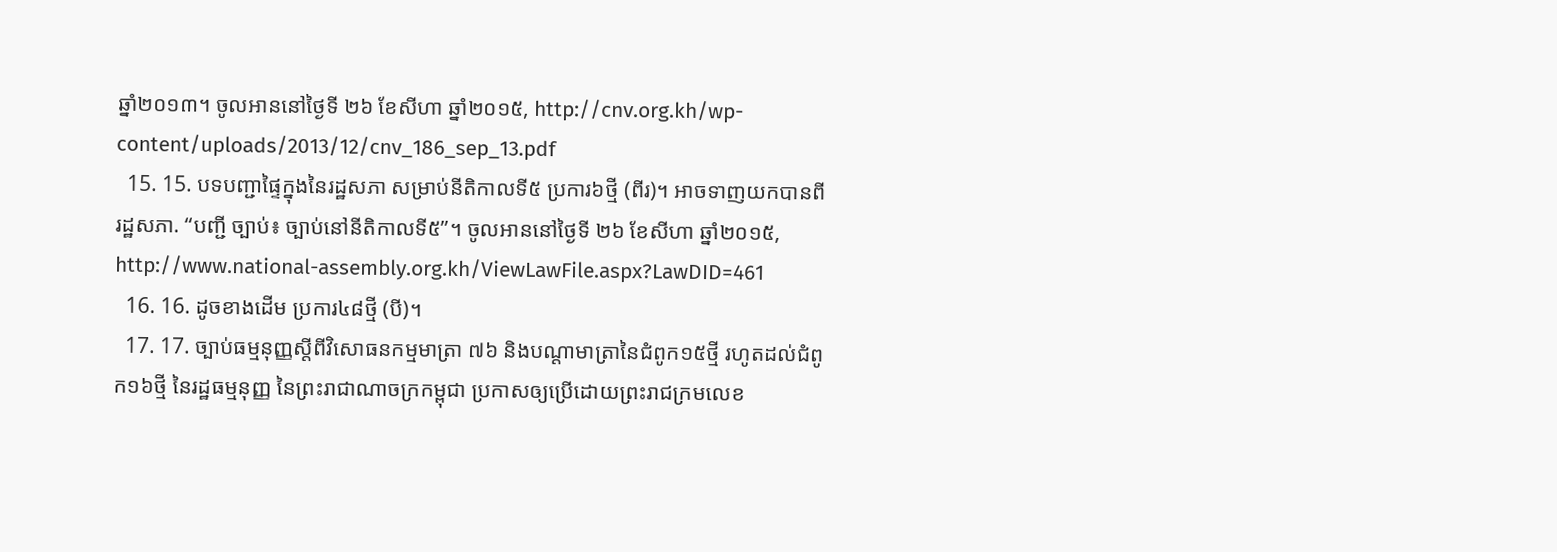ឆ្នាំ២០១៣។ ចូលអាននៅថ្ងៃទី ២៦ ខែសីហា ឆ្នាំ២០១៥, http://cnv.org.kh/wp-content/uploads/2013/12/cnv_186_sep_13.pdf
  15. 15. បទបញ្ជាផ្ទៃក្នុងនៃរដ្ឋសភា សម្រាប់នីតិកាលទី៥ ប្រការ៦ថ្មី (ពីរ)។ អាចទាញយកបានពី រដ្ឋសភា. “បញ្ជី ច្បាប់៖ ច្បាប់នៅនីតិកាលទី៥”។ ចូលអាននៅថ្ងៃទី ២៦ ខែសីហា ឆ្នាំ២០១៥, http://www.national-assembly.org.kh/ViewLawFile.aspx?LawDID=461
  16. 16. ដូចខាងដើម ប្រការ៤៨ថ្មី (បី)។
  17. 17. ច្បាប់ធម្មនុញ្ញស្តីពីវិសោធនកម្មមាត្រា ៧៦ និងបណ្តាមាត្រានៃជំពូក១៥ថ្មី រហូតដល់ជំពូក១៦ថ្មី នៃរដ្ឋធម្មនុញ្ញ នៃព្រះរាជាណាចក្រកម្ពុជា ប្រកាសឲ្យប្រើដោយព្រះរាជក្រមលេខ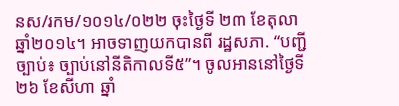នស/រកម/១០១៤/០២២ ចុះថ្ងៃទី ២៣ ខែតុលា ឆ្នាំ២០១៤។ អាចទាញយកបានពី រដ្ឋសភា. “បញ្ជីច្បាប់៖ ច្បាប់នៅនីតិកាលទី៥”។ ចូលអាននៅថ្ងៃទី ២៦ ខែសីហា ឆ្នាំ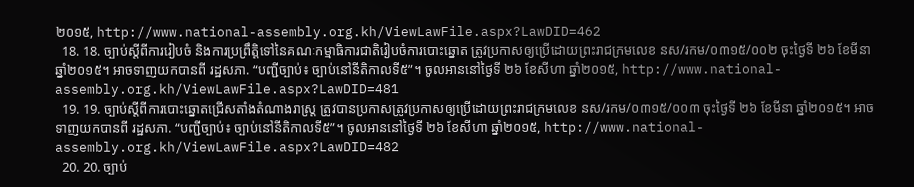២០១៥, http://www.national-assembly.org.kh/ViewLawFile.aspx?LawDID=462
  18. 18. ច្បាប់ស្តីពីការរៀបចំ និងការប្រព្រឹត្តិទៅនៃគណៈកម្មាធិការជាតិរៀបចំការបោះឆ្នោត ត្រូវប្រកាសឲ្យប្រើដោយព្រះរាជក្រមលេខ នស/រកម/០៣១៥/០០២ ចុះថ្ងៃទី ២៦ ខែមីនា ឆ្នាំ២០១៥។ អាចទាញយកបានពី រដ្ឋសភា. “បញ្ជីច្បាប់៖ ច្បាប់នៅនីតិកាលទី៥”។ ចូលអាននៅថ្ងៃទី ២៦ ខែសីហា ឆ្នាំ២០១៥, http://www.national-assembly.org.kh/ViewLawFile.aspx?LawDID=481
  19. 19. ច្បាប់ស្តីពីការបោះឆ្នោតជ្រើសតាំងតំណាងរាស្រ្ត ត្រូវបានប្រកាសត្រូវប្រកាសឲ្យប្រើដោយព្រះរាជក្រមលេខ នស/រកម/០៣១៥/០០៣ ចុះថ្ងៃទី ២៦ ខែមីនា ឆ្នាំ២០១៥។ អាចទាញយកបានពី រដ្ឋសភា. “បញ្ជីច្បាប់៖ ច្បាប់នៅនីតិកាលទី៥”។ ចូលអាននៅថ្ងៃទី ២៦ ខែសីហា ឆ្នាំ២០១៥, http://www.national-assembly.org.kh/ViewLawFile.aspx?LawDID=482
  20. 20. ច្បាប់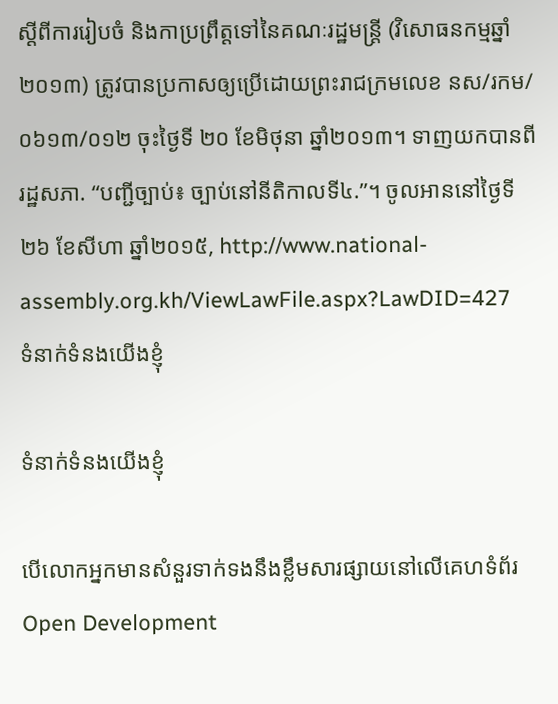ស្តីពីការរៀបចំ និងកាប្រព្រឹត្តទៅនៃគណៈរដ្ឋមន្រ្តី (វិសោធនកម្មឆ្នាំ២០១៣) ត្រូវបានប្រកាសឲ្យប្រើដោយព្រះរាជក្រមលេខ នស/រកម/០៦១៣/០១២ ចុះថ្ងៃទី ២០ ខែមិថុនា ឆ្នាំ២០១៣។ ទាញយកបានពី រដ្ឋសភា. “បញ្ជីច្បាប់៖ ច្បាប់នៅនីតិកាលទី៤.”។ ចូលអាននៅថ្ងៃទី ២៦ ខែសីហា ឆ្នាំ២០១៥, http://www.national-assembly.org.kh/ViewLawFile.aspx?LawDID=427
ទំនាក់ទំនងយើងខ្ញុំ

ទំនាក់ទំនងយើងខ្ញុំ

បើលោកអ្នកមានសំនួរទាក់ទងនឹងខ្លឹមសារផ្សាយនៅលើគេហទំព័រ Open Development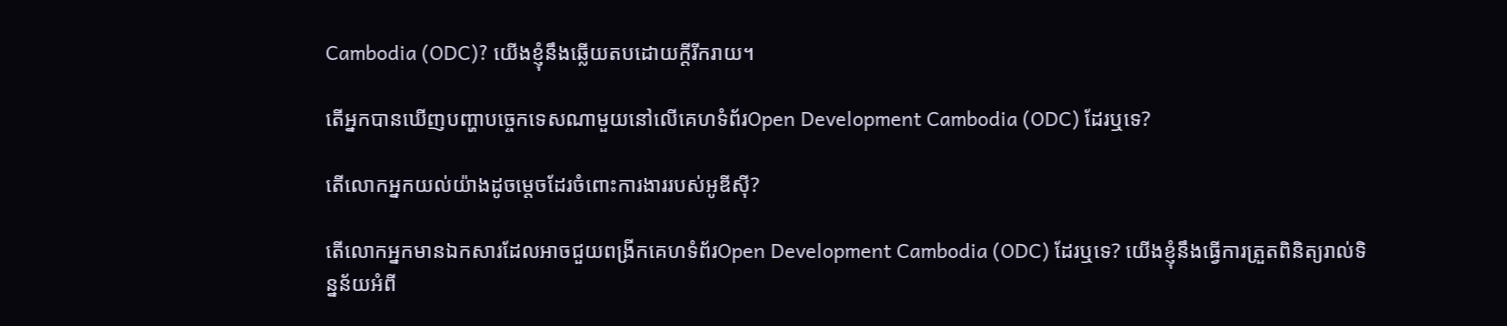Cambodia (ODC)? យើងខ្ញុំនឹងឆ្លើយតបដោយក្តីរីករាយ។

តើអ្នកបានឃើញបញ្ហាបច្ចេកទេសណាមួយនៅលើគេហទំព័រOpen Development Cambodia (ODC) ដែរឬទេ?

តើលោកអ្នកយល់យ៉ាងដូចម្តេចដែរចំពោះការងាររបស់អូឌីស៊ី?

តើលោកអ្នកមានឯកសារដែលអាចជួយពង្រីកគេហទំព័រOpen Development Cambodia (ODC) ដែរឬទេ? យើងខ្ញុំនឹងធ្វើការត្រួតពិនិត្យរាល់ទិន្នន័យអំពី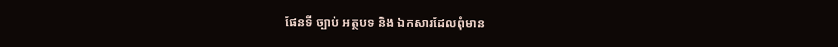ផែនទី ច្បាប់ អត្ថបទ និង ឯកសារដែលពុំមាន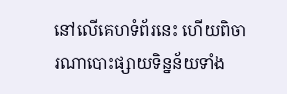នៅលើគេហទំព័រនេះ ហើយពិចារណាបោះផ្សាយទិន្នន័យទាំង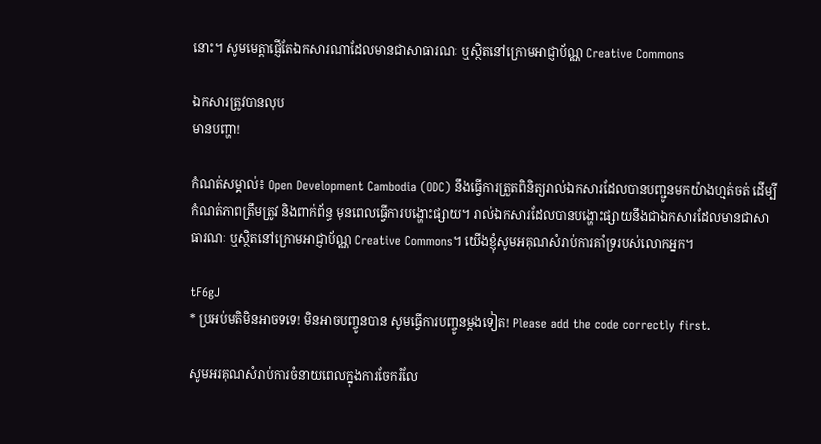នោះ។ សូមមេត្តាផ្ញើតែឯកសារណាដែលមានជាសាធារណៈ ឬស្ថិតនៅក្រោមអាជ្ញាប័ណ្ណ Creative Commons

ឯកសារត្រូវបានលុប
មានបញ្ហា!

កំណត់សម្គាល់៖ Open Development Cambodia (ODC) នឹងធ្វើការត្រួតពិនិត្យរាល់ឯកសារដែលបានបញ្ជូនមកយ៉ាងហ្មត់ចត់ ដើម្បីកំណត់ភាពត្រឹមត្រូវ និងពាក់ព័ន្ធ មុនពេលធ្វើការបង្ហោះផ្សាយ។ រាល់ឯកសារដែលបានបង្ហោះផ្សាយនឹងជាឯកសារដែលមានជាសាធារណៈ ឬស្ថិតនៅក្រោមអាជ្ញាប័ណ្ណ Creative Commons។ យើងខ្ញុំសូមអគុណសំរាប់ការគាំទ្ររបស់លោកអ្នក។

tF6gJ
* ប្រអប់មតិមិនអាចទទេ! មិនអាចបញ្ចូនបាន សូមធ្វើការបញ្ចូនម្តងទៀត! Please add the code correctly first.

សូមអរគុណសំរាប់ការចំនាយពេលក្នុងការចែករំលែ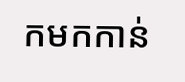កមកកាន់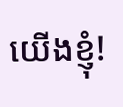យើងខ្ញុំ!